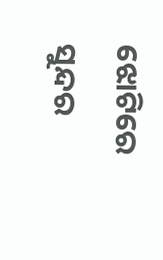ଝୋଟିରେ ସୁନ୍ଦର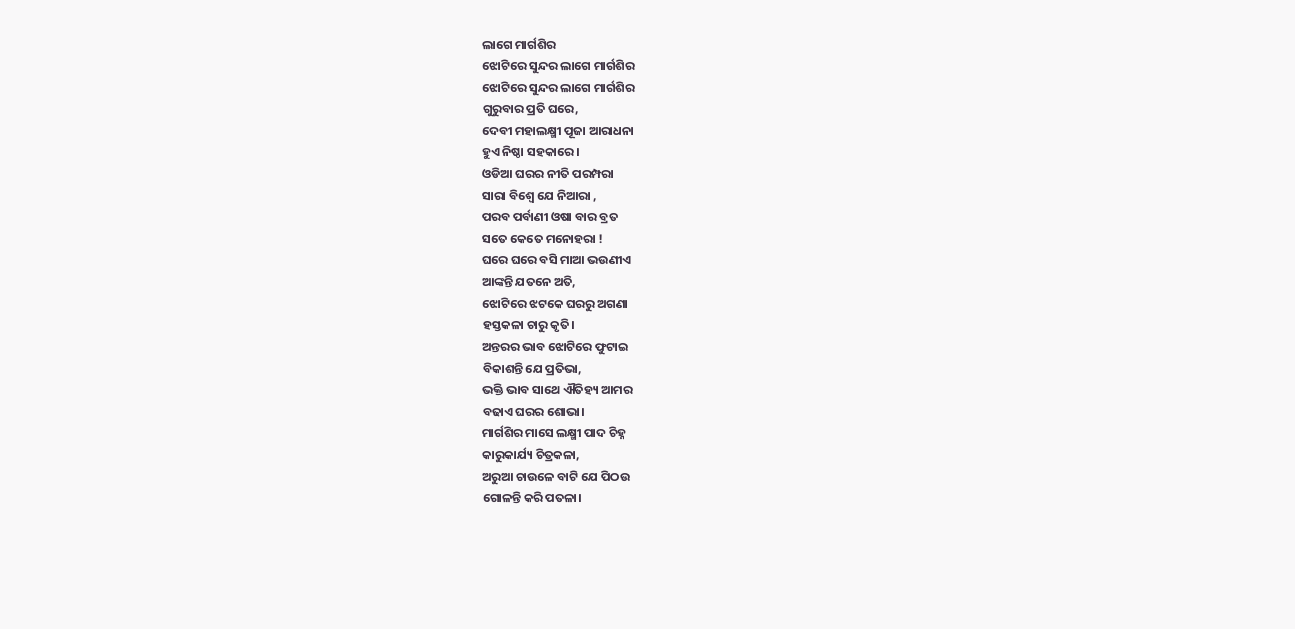ଲାଗେ ମାର୍ଗଶିର
ଝୋଟିରେ ସୁନ୍ଦର ଲାଗେ ମାର୍ଗଶିର
ଝୋଟିରେ ସୁନ୍ଦର ଲାଗେ ମାର୍ଗଶିର
ଗୁରୁବାର ପ୍ରତି ଘରେ,
ଦେବୀ ମହାଲକ୍ଷ୍ମୀ ପୂଜା ଆରାଧନା
ହୁଏ ନିଷ୍ଠା ସହକାରେ।
ଓଡିଆ ଘରର ନୀତି ପରମ୍ପରା
ସାରା ବିଶ୍ଵେ ଯେ ନିଆରା ,
ପରବ ପର୍ବାଣୀ ଓଷା ବାର ବ୍ରତ
ସତେ କେତେ ମନୋହରା !
ଘରେ ଘରେ ବସି ମାଆ ଭଉଣୀଏ
ଆଙ୍କନ୍ତି ଯତନେ ଅତି,
ଝୋଟିରେ ଝଟକେ ଘରରୁ ଅଗଣା
ହସ୍ତକଳା ଚାରୁ କୃତି।
ଅନ୍ତରର ଭାବ ଝୋଟିରେ ଫୁଟାଇ
ବିକାଶନ୍ତି ଯେ ପ୍ରତିଭା,
ଭକ୍ତି ଭାବ ସାଥେ ଐତିହ୍ୟ ଆମର
ବଢାଏ ଘରର ଶୋଭା।
ମାର୍ଗଶିର ମାସେ ଲକ୍ଷ୍ମୀ ପାଦ ଚିହ୍ନ
କାରୁକାର୍ଯ୍ୟ ଚିତ୍ରକଳା,
ଅରୁଆ ଚାଉଳେ ବାଟି ଯେ ପିଠଉ
ଗୋଳନ୍ତି କରି ପତଳା।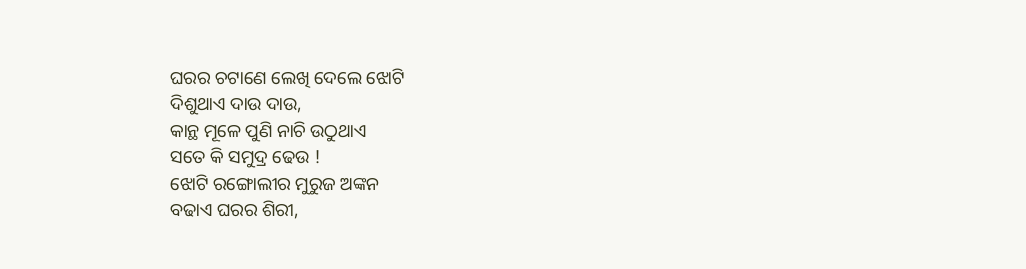ଘରର ଚଟାଣେ ଲେଖି ଦେଲେ ଝୋଟି
ଦିଶୁଥାଏ ଦାଉ ଦାଉ,
କାନ୍ଥ ମୂଳେ ପୁଣି ନାଚି ଉଠୁଥାଏ
ସତେ କି ସମୁଦ୍ର ଢେଉ !
ଝୋଟି ରଙ୍ଗୋଲୀର ମୁରୁଜ ଅଙ୍କନ
ବଢାଏ ଘରର ଶିରୀ,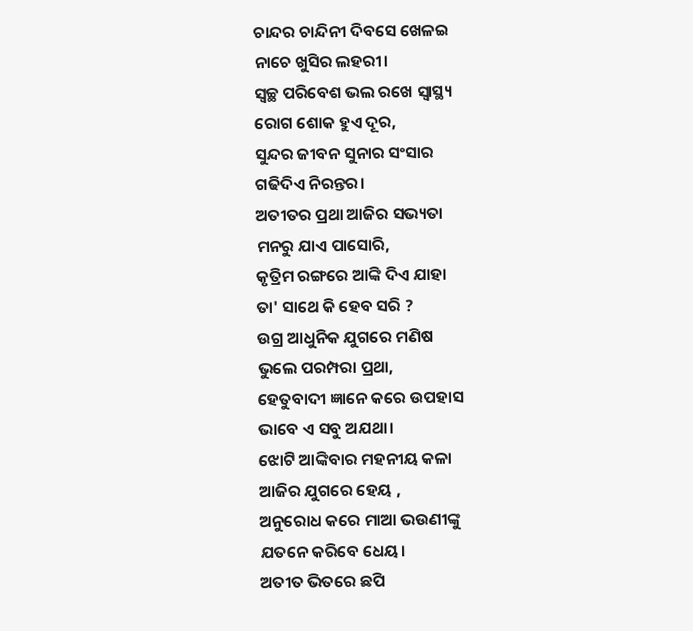ଚାନ୍ଦର ଚାନ୍ଦିନୀ ଦିବସେ ଖେଳଇ
ନାଚେ ଖୁସିର ଲହରୀ।
ସ୍ଵଚ୍ଛ ପରିବେଶ ଭଲ ରଖେ ସ୍ଵାସ୍ଥ୍ୟ
ରୋଗ ଶୋକ ହୁଏ ଦୂର,
ସୁନ୍ଦର ଜୀବନ ସୁନାର ସଂସାର
ଗଢିଦିଏ ନିରନ୍ତର।
ଅତୀତର ପ୍ରଥା ଆଜିର ସଭ୍ୟତା
ମନରୁ ଯାଏ ପାସୋରି,
କୃତ୍ରିମ ରଙ୍ଗରେ ଆଙ୍କି ଦିଏ ଯାହା
ତା' ସାଥେ କି ହେବ ସରି ?
ଉଗ୍ର ଆଧୁନିକ ଯୁଗରେ ମଣିଷ
ଭୁଲେ ପରମ୍ପରା ପ୍ରଥା,
ହେତୁବାଦୀ ଜ୍ଞାନେ କରେ ଉପହାସ
ଭାବେ ଏ ସବୁ ଅଯଥା।
ଝୋଟି ଆଙ୍କିବାର ମହନୀୟ କଳା
ଆଜିର ଯୁଗରେ ହେୟ ,
ଅନୁରୋଧ କରେ ମାଆ ଭଉଣୀଙ୍କୁ
ଯତନେ କରିବେ ଧେୟ।
ଅତୀତ ଭିତରେ ଛପି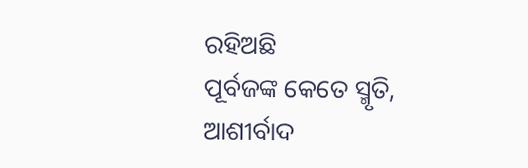ରହିଅଛି
ପୂର୍ବଜଙ୍କ କେତେ ସ୍ମୃତି,
ଆଶୀର୍ବାଦ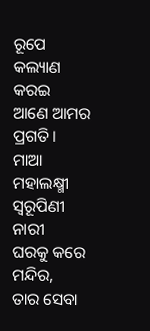ରୂପେ କଲ୍ୟାଣ କରଇ
ଆଣେ ଆମର ପ୍ରଗତି।
ମାଆ ମହାଲକ୍ଷ୍ମୀ ସ୍ଵରୂପିଣୀ ନାରୀ
ଘରକୁ କରେ ମନ୍ଦିର,
ତାର ସେବା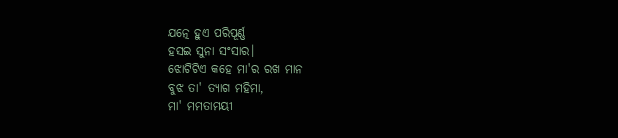ଯତ୍ନେ ହୁଏ ପରିପୂର୍ଣ୍ଣ
ହସଇ ସୁନା ସଂସାର।
ଝୋଟିଟିଏ କହେ ମା'ର ରଖ ମାନ
ବୁଝ ତା' ତ୍ଯାଗ ମହିମା,
ମା' ମମତାମୟୀ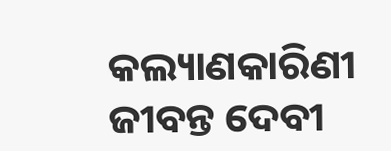କଲ୍ୟାଣକାରିଣୀ
ଜୀବନ୍ତ ଦେବୀ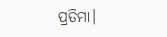ପ୍ରତିମା।